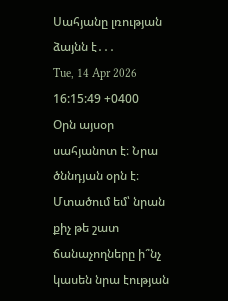Սահյանը լռության ձայնն է․․․
Tue, 14 Apr 2026 16:15:49 +0400
Օրն այսօր սահյանոտ է։ Նրա ծննդյան օրն է։ Մտածում եմ՝ նրան քիչ թե շատ ճանաչողները ի՞նչ կասեն նրա էության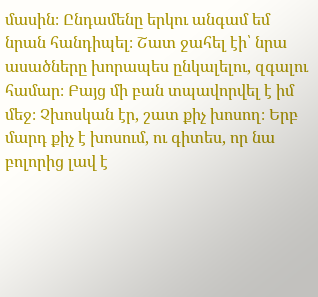մասին։ Ընդամենը երկու անգամ եմ նրան հանդիպել։ Շատ ջահել էի՝ նրա ասածները խորապես ընկալելու, զգալու համար։ Բայց մի բան տպավորվել է իմ մեջ։ Չխոսկան էր, շատ քիչ խոսող։ Երբ մարդ քիչ է խոսում, ու գիտես, որ նա բոլորից լավ է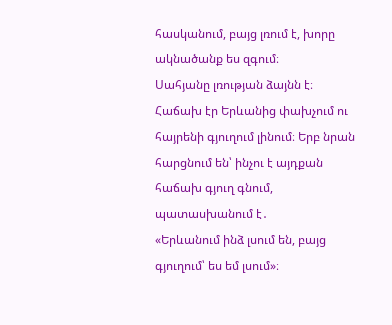հասկանում, բայց լռում է, խորը ակնածանք ես զգում։
Սահյանը լռության ձայնն է։ Հաճախ էր Երևանից փախչում ու հայրենի գյուղում լինում։ Երբ նրան հարցնում են՝ ինչու է այդքան հաճախ գյուղ գնում, պատասխանում է․
«Երևանում ինձ լսում են, բայց գյուղում՝ ես եմ լսում»։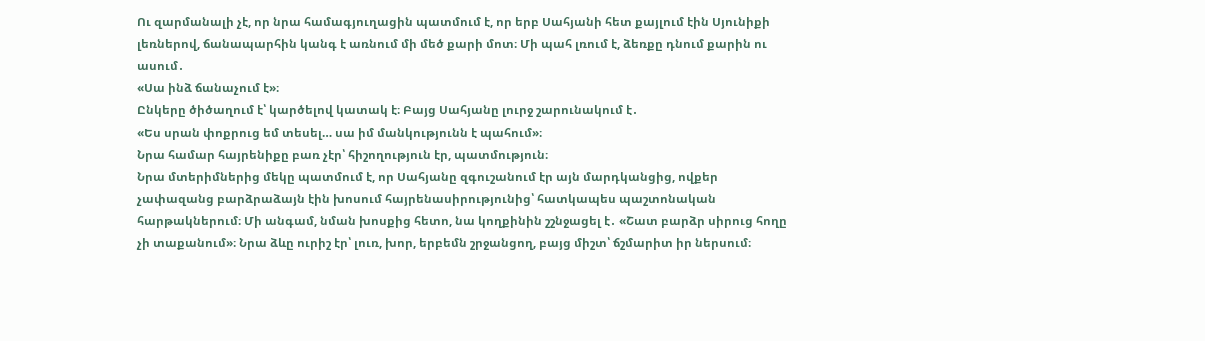Ու զարմանալի չէ, որ նրա համագյուղացին պատմում է, որ երբ Սահյանի հետ քայլում էին Սյունիքի լեռներով, ճանապարհին կանգ է առնում մի մեծ քարի մոտ։ Մի պահ լռում է, ձեռքը դնում քարին ու ասում․
«Սա ինձ ճանաչում է»։
Ընկերը ծիծաղում է՝ կարծելով կատակ է։ Բայց Սահյանը լուրջ շարունակում է․
«Ես սրան փոքրուց եմ տեսել… սա իմ մանկությունն է պահում»։
Նրա համար հայրենիքը բառ չէր՝ հիշողություն էր, պատմություն։
Նրա մտերիմներից մեկը պատմում է, որ Սահյանը զգուշանում էր այն մարդկանցից, ովքեր չափազանց բարձրաձայն էին խոսում հայրենասիրությունից՝ հատկապես պաշտոնական հարթակներում։ Մի անգամ, նման խոսքից հետո, նա կողքինին շշնջացել է․ «Շատ բարձր սիրուց հողը չի տաքանում»։ Նրա ձևը ուրիշ էր՝ լուռ, խոր, երբեմն շրջանցող, բայց միշտ՝ ճշմարիտ իր ներսում։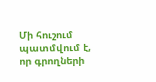Մի հուշում պատմվում է, որ գրողների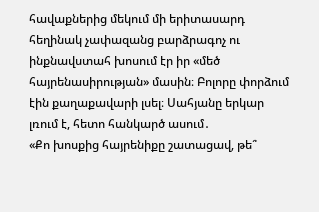հավաքներից մեկում մի երիտասարդ հեղինակ չափազանց բարձրագոչ ու ինքնավստահ խոսում էր իր «մեծ հայրենասիրության» մասին։ Բոլորը փորձում էին քաղաքավարի լսել։ Սահյանը երկար լռում է, հետո հանկարծ ասում․
«Քո խոսքից հայրենիքը շատացավ, թե՞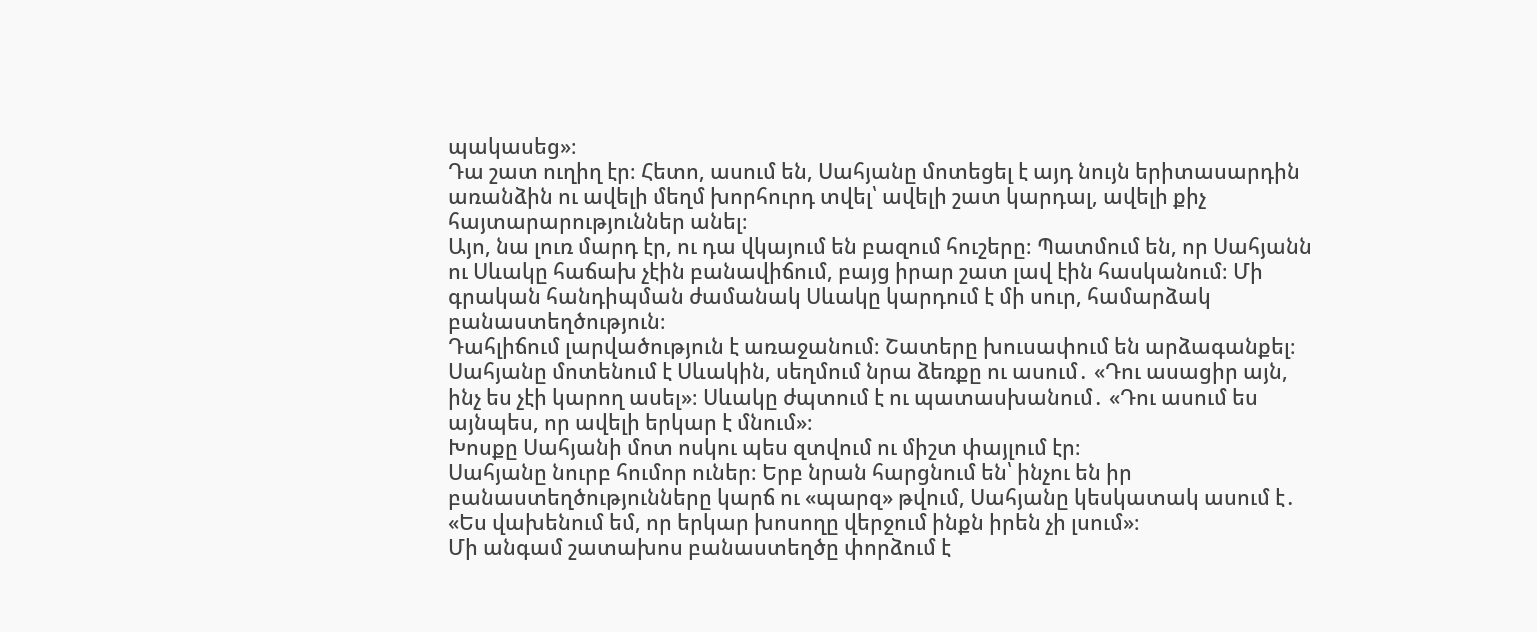պակասեց»։
Դա շատ ուղիղ էր։ Հետո, ասում են, Սահյանը մոտեցել է այդ նույն երիտասարդին առանձին ու ավելի մեղմ խորհուրդ տվել՝ ավելի շատ կարդալ, ավելի քիչ հայտարարություններ անել։
Այո, նա լուռ մարդ էր, ու դա վկայում են բազում հուշերը։ Պատմում են, որ Սահյանն ու Սևակը հաճախ չէին բանավիճում, բայց իրար շատ լավ էին հասկանում։ Մի գրական հանդիպման ժամանակ Սևակը կարդում է մի սուր, համարձակ բանաստեղծություն։
Դահլիճում լարվածություն է առաջանում։ Շատերը խուսափում են արձագանքել։
Սահյանը մոտենում է Սևակին, սեղմում նրա ձեռքը ու ասում․ «Դու ասացիր այն, ինչ ես չէի կարող ասել»։ Սևակը ժպտում է ու պատասխանում․ «Դու ասում ես այնպես, որ ավելի երկար է մնում»։
Խոսքը Սահյանի մոտ ոսկու պես զտվում ու միշտ փայլում էր։
Սահյանը նուրբ հումոր ուներ։ Երբ նրան հարցնում են՝ ինչու են իր բանաստեղծությունները կարճ ու «պարզ» թվում, Սահյանը կեսկատակ ասում է․
«Ես վախենում եմ, որ երկար խոսողը վերջում ինքն իրեն չի լսում»։
Մի անգամ շատախոս բանաստեղծը փորձում է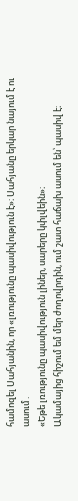համոզել Սահյանին, որ «լռությունը պասիվություն է»։ Սահյանը երկար նայում է ու ասում․
«Եթե լռությունը պասիվություն լիներ, սարերը կփլվեին»։
Ակամայից հիշում եմ մեր ժողովրդին, ում շատ հաճախ ասում են՝ պասիվ է։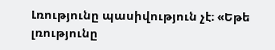Լռությունը պասիվություն չէ։ «Եթե լռությունը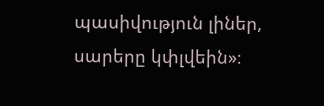պասիվություն լիներ, սարերը կփլվեին»։